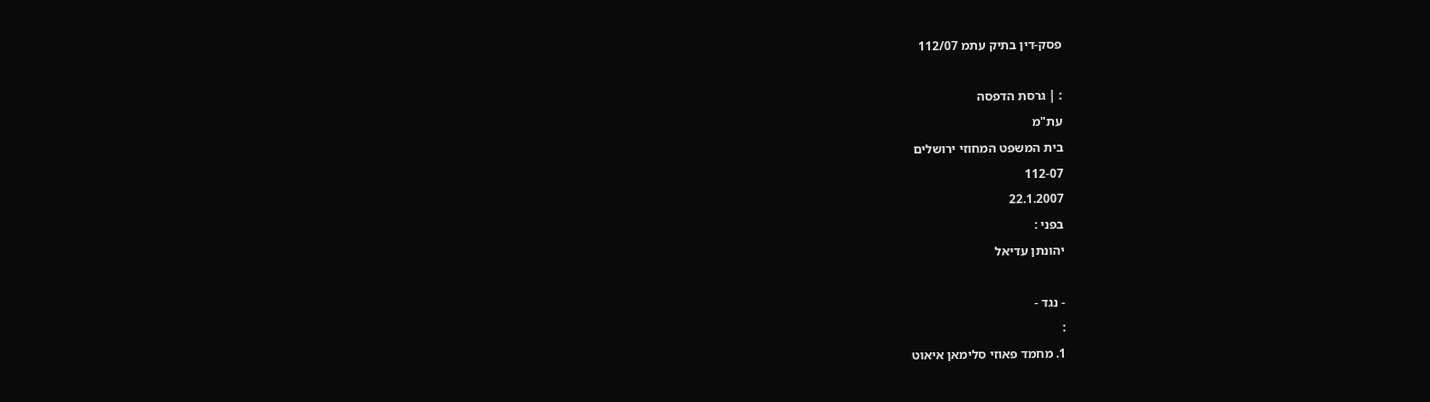פסק-דין בתיק עתמ 112/07

: | גרסת הדפסה
עת"מ
בית המשפט המחוזי ירושלים
112-07
22.1.2007
בפני :
יהונתן עדיאל

- נגד -
:
1. מחמד פאוזי סלימאן איאוט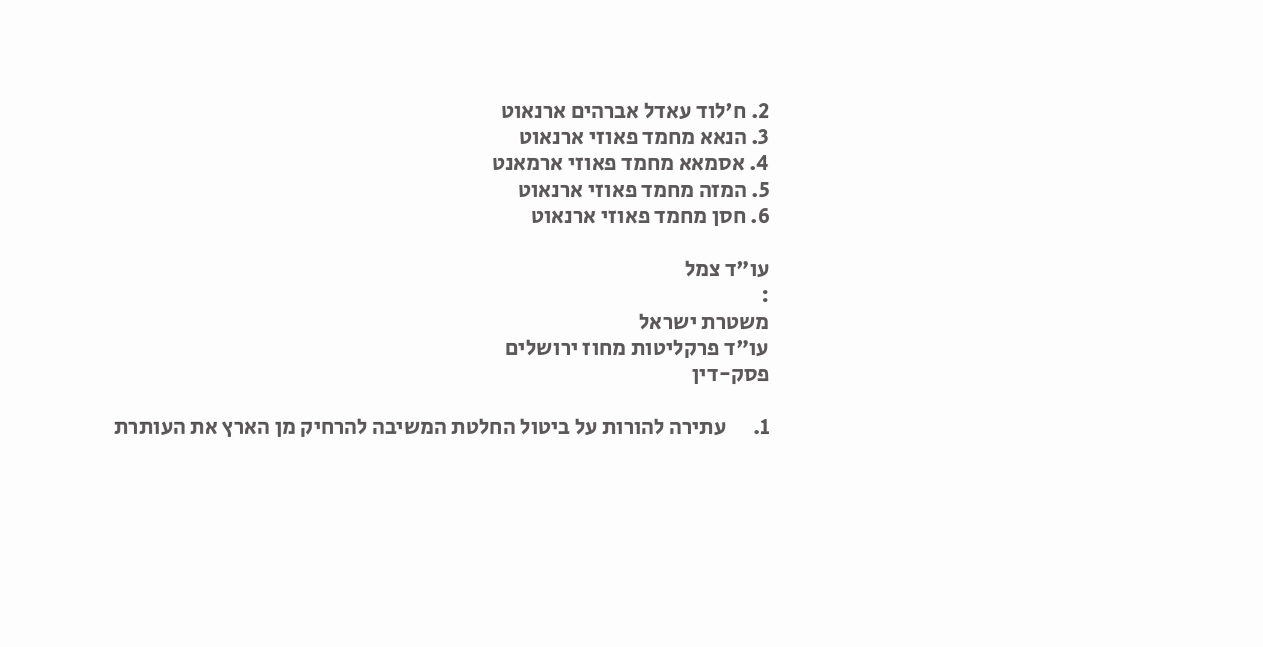2. ח'לוד עאדל אברהים ארנאוט
3. הנאא מחמד פאוזי ארנאוט
4. אסמאא מחמד פאוזי ארמאנט
5. המזה מחמד פאוזי ארנאוט
6. חסן מחמד פאוזי ארנאוט

עו"ד צמל
:
משטרת ישראל
עו"ד פרקליטות מחוז ירושלים
פסק-דין

1.      עתירה להורות על ביטול החלטת המשיבה להרחיק מן הארץ את העותרת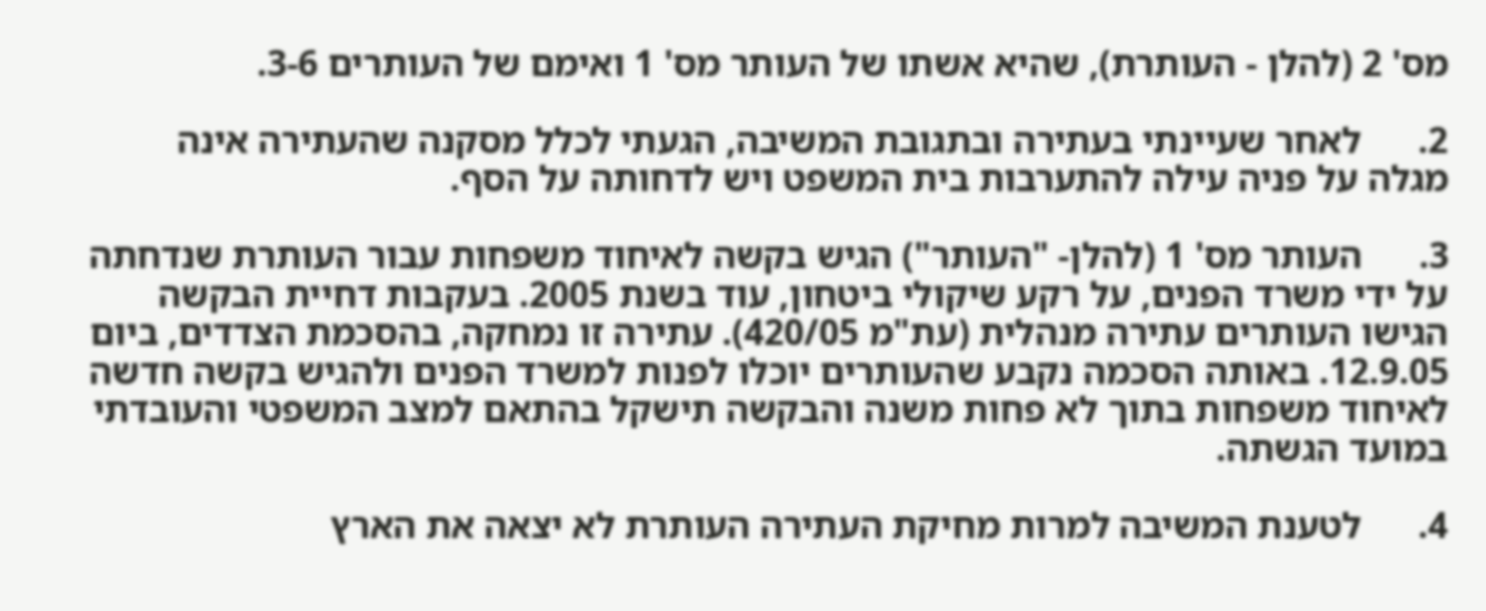מס' 2 (להלן - העותרת), שהיא אשתו של העותר מס' 1 ואימם של העותרים 3-6.

2.      לאחר שעיינתי בעתירה ובתגובת המשיבה, הגעתי לכלל מסקנה שהעתירה אינה מגלה על פניה עילה להתערבות בית המשפט ויש לדחותה על הסף.

3.      העותר מס' 1 (להלן- "העותר") הגיש בקשה לאיחוד משפחות עבור העותרת שנדחתה על ידי משרד הפנים, על רקע שיקולי ביטחון, עוד בשנת 2005. בעקבות דחיית הבקשה הגישו העותרים עתירה מנהלית (עת"מ 420/05). עתירה זו נמחקה, בהסכמת הצדדים, ביום 12.9.05. באותה הסכמה נקבע שהעותרים יוכלו לפנות למשרד הפנים ולהגיש בקשה חדשה לאיחוד משפחות בתוך לא פחות משנה והבקשה תישקל בהתאם למצב המשפטי והעובדתי במועד הגשתה.

4.      לטענת המשיבה למרות מחיקת העתירה העותרת לא יצאה את הארץ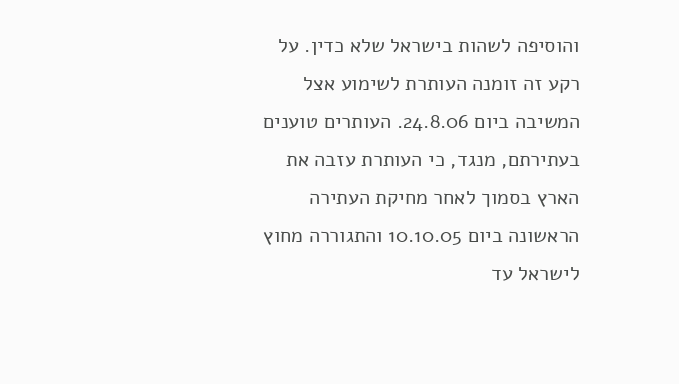והוסיפה לשהות בישראל שלא כדין. על רקע זה זומנה העותרת לשימוע אצל המשיבה ביום 24.8.06. העותרים טוענים בעתירתם, מנגד, כי העותרת עזבה את הארץ בסמוך לאחר מחיקת העתירה הראשונה ביום 10.10.05 והתגוררה מחוץ לישראל עד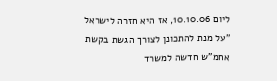ליום 10.10.06, אז היא חזרה לישראל "על מנת להתכונן לצורך הגשת בקשת אחמ"ש חדשה למשרד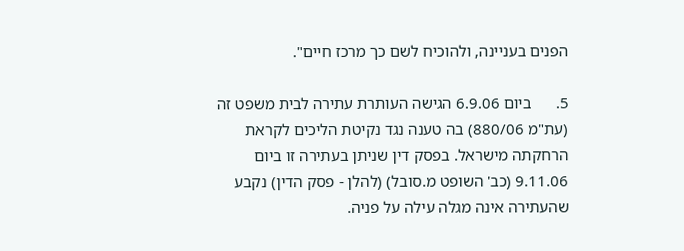הפנים בעניינה, ולהוכיח לשם כך מרכז חיים".

5.      ביום 6.9.06 הגישה העותרת עתירה לבית משפט זה (עת"מ 880/06) בה טענה נגד נקיטת הליכים לקראת הרחקתה מישראל. בפסק דין שניתן בעתירה זו ביום 9.11.06 (כב' השופט מ.סובל) (להלן - פסק הדין) נקבע שהעתירה אינה מגלה עילה על פניה.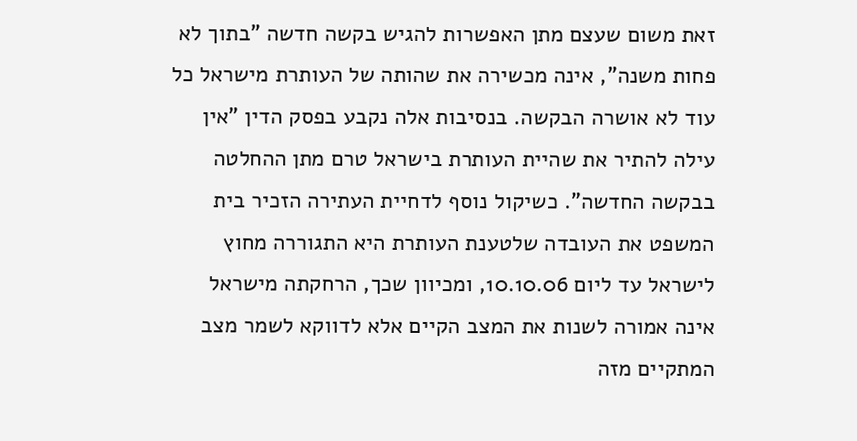זאת משום שעצם מתן האפשרות להגיש בקשה חדשה "בתוך לא פחות משנה", אינה מכשירה את שהותה של העותרת מישראל כל עוד לא אושרה הבקשה. בנסיבות אלה נקבע בפסק הדין "אין עילה להתיר את שהיית העותרת בישראל טרם מתן ההחלטה בבקשה החדשה". כשיקול נוסף לדחיית העתירה הזכיר בית המשפט את העובדה שלטענת העותרת היא התגוררה מחוץ לישראל עד ליום 10.10.06, ומכיוון שכך, הרחקתה מישראל אינה אמורה לשנות את המצב הקיים אלא לדווקא לשמר מצב המתקיים מזה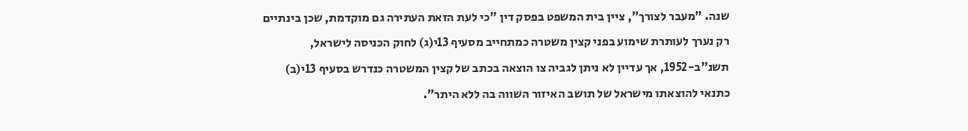שנה. "מעבר לצורך", ציין בית המשפט בפסק דין "כי לעת הזאת העתירה גם מוקדמת, שכן בינתיים רק נערך לעותרת שימוע בפני קצין משטרה כמתחייב מסעיף 13י(ג) לחוק הכניסה לישראל, תשנ"ב-1952, אך עדיין לא ניתן לגביה צו הוצאה בכתב של קצין המשטרה כנדרש בסעיף 13י(ב) כתנאי להוצאתו מישראל של תושב האיזור השווה בה ללא היתר".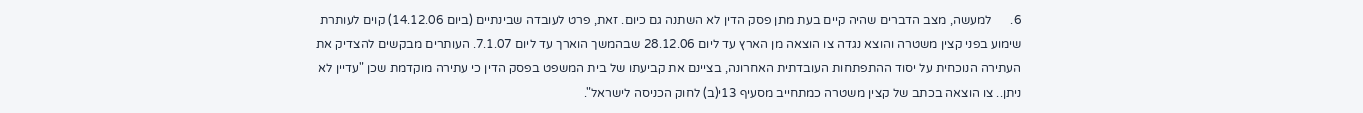6.      למעשה, מצב הדברים שהיה קיים בעת מתן פסק הדין לא השתנה גם כיום. זאת, פרט לעובדה שבינתיים (ביום 14.12.06) קוים לעותרת שימוע בפני קצין משטרה והוצא נגדה צו הוצאה מן הארץ עד ליום 28.12.06 שבהמשך הוארך עד ליום 7.1.07. העותרים מבקשים להצדיק את העתירה הנוכחית על יסוד ההתפתחות העובדתית האחרונה, בציינם את קביעתו של בית המשפט בפסק הדין כי עתירה מוקדמת שכן "עדיין לא ניתן.. צו הוצאה בכתב של קצין משטרה כמתחייב מסעיף 13י(ב) לחוק הכניסה לישראל".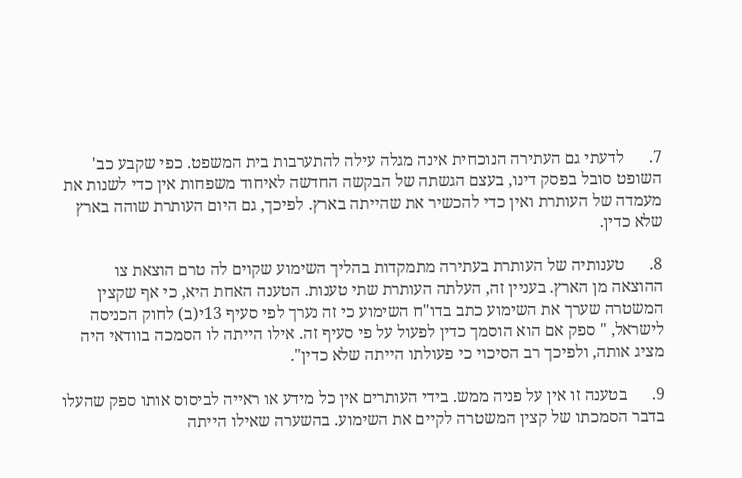7.      לדעתי גם העתירה הנוכחית אינה מגלה עילה להתערבות בית המשפט. כפי שקבע כב' השופט סובל בפסק דינו, בעצם הגשתה של הבקשה החדשה לאיחוד משפחות אין כדי לשנות את מעמדה של העותרת ואין כדי להכשיר את שהייתה בארץ. לפיכך, גם היום העותרת שוהה בארץ שלא כדין.

8.      טענותיה של העותרת בעתירה מתמקדות בהליך השימוע שקוים לה טרם הוצאת צו ההוצאה מן הארץ. בעניין זה, העלתה העותרת שתי טענות. הטענה האחת היא, כי אף שקצין המשטרה שערך את השימוע כתב בדו"ח השימוע כי זה נערך לפי סעיף 13י(ב) לחוק הכניסה לישראל, " ספק אם הוא הוסמך כדין לפעול על פי סעיף זה. אילו הייתה לו הסמכה בוודאי היה מציג אותה, ולפיכך רב הסיכוי כי פעולתו הייתה שלא כדין".

9.      בטענה זו אין על פניה ממש. בידי העותרים אין כל מידע או ראייה לביסוס אותו ספק שהעלו בדבר הסמכתו של קצין המשטרה לקיים את השימוע. בהשערה שאילו הייתה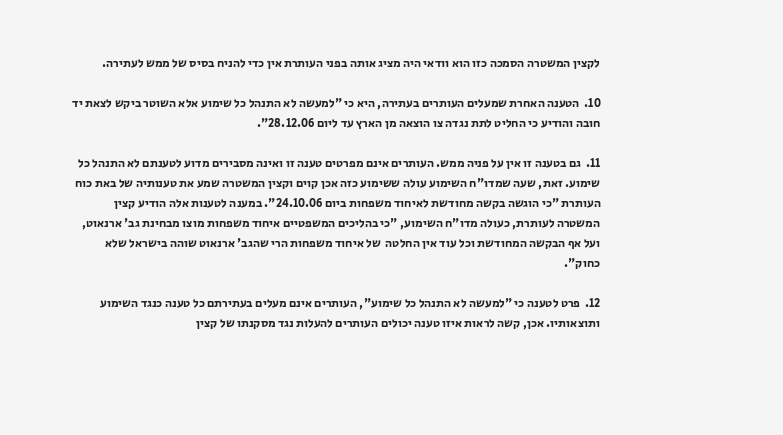לקצין המשטרה הסמכה כזו הוא וודאי היה מציג אותה בפני העותרת אין כדי להניח בסיס של ממש לעתירה.

10.  הטענה האחרת שמעלים העותרים בעתירה, היא כי "למעשה לא התנהל כל שימוע אלא השוטר ביקש לצאת יד חובה והודיע כי החליט לתת נגדה צו הוצאה מן הארץ עד ליום 28.12.06".

11.  גם בטענה זו אין על פניה ממש. העותרים אינם מפרטים טענה זו ואינה מסבירים מדוע לטענתם לא התנהל כל שימוע. זאת, שעה שמדו"ח השימוע עולה ששימוע כזה אכן קוים וקצין המשטרה שמע את טענותיה של באת כוח העותרת "כי הוגשה בקשה מחודשת לאיחוד משפחות ביום 24.10.06". במענה לטענות אלה הודיע קצין המשטרה לעותרת, כעולה מדו"ח השימוע, "כי בהליכים המשפטיים איחוד משפחות מוצו מבחינת גב' ארנאוט, ועל אף הבקשה המחודשת וכל עוד אין החלטה  של איחוד משפחות הרי שהגב' ארנאוט שוהה בישראל שלא כחוק".

12.  פרט לטענה כי "למעשה לא התנהל כל שימוע", העותרים אינם מעלים בעתירתם כל טענה כנגד השימוע ותוצאותיו. אכן, קשה לראות איזו טענה יכולים העותרים להעלות נגד מסקנתו של קצין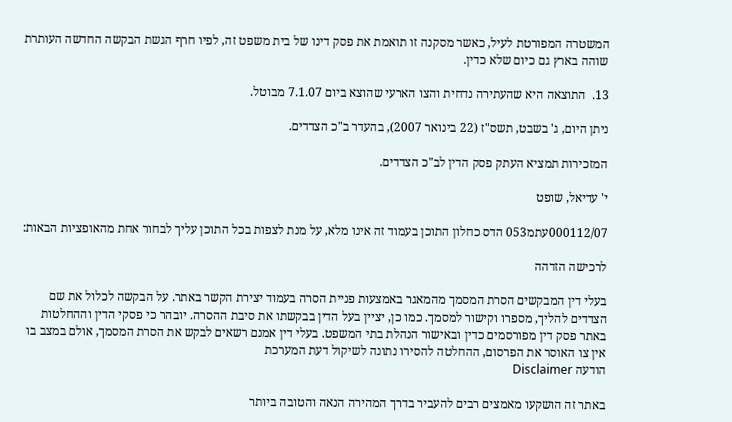המשטרה המפורטת לעיל, כאשר מסקנה זו תואמת את פסק דינו של בית משפט זה, לפיו חרף הגשת הבקשה החדשה העותרת שוהה בארץ גם כיום שלא כדין.

13.  התוצאה היא שהעתירה נדחית והצו הארעי שהוצא ביום 7.1.07 מבוטל.

ניתן היום, ג' בשבט, תשס"ז (22 בינואר 2007), בהעדר ב"כ הצדדים.

המזכירות תמציא העתק פסק הדין לב"כ הצדדים.

י' עדיאל, שופט

000112/07עתמ053 הדס כחלון התוכן בעמוד זה אינו מלא, על מנת לצפות בכל התוכן עליך לבחור אחת מהאופציות הבאות:

לרכישה הזדהה

בעלי דין המבקשים הסרת המסמך מהמאגר באמצעות פניית הסרה בעמוד יצירת הקשר באתר. על הבקשה לכלול את שם הצדדים להליך, מספרו וקישור למסמך. כמו כן, יציין בעל הדין בבקשתו את סיבת ההסרה. יובהר כי פסקי הדין וההחלטות באתר פסק דין מפורסמים כדין ובאישור הנהלת בתי המשפט. בעלי דין אמנם רשאים לבקש את הסרת המסמך, אולם במצב בו אין צו האוסר את הפרסום, ההחלטה להסירו נתונה לשיקול דעת המערכת
הודעה Disclaimer

באתר זה הושקעו מאמצים רבים להעביר בדרך המהירה הנאה והטובה ביותר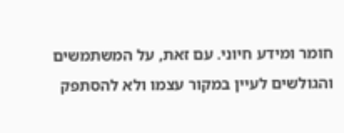חומר ומידע חיוני. עם זאת, על המשתמשים והגולשים לעיין במקור עצמו ולא להסתפק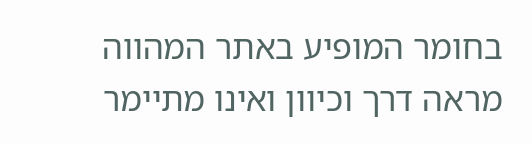בחומר המופיע באתר המהווה מראה דרך וכיוון ואינו מתיימר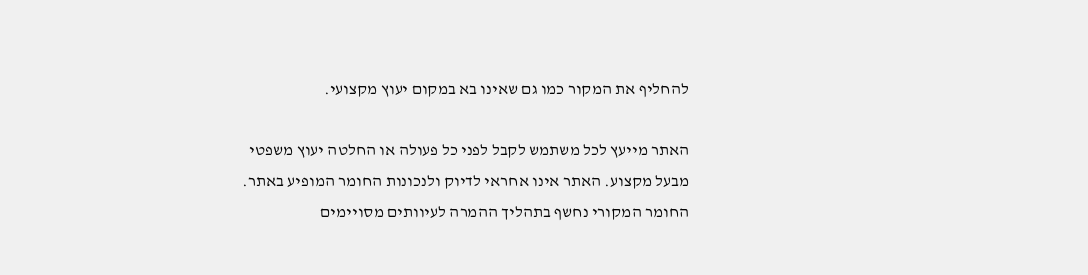להחליף את המקור כמו גם שאינו בא במקום יעוץ מקצועי.

האתר מייעץ לכל משתמש לקבל לפני כל פעולה או החלטה יעוץ משפטי מבעל מקצוע. האתר אינו אחראי לדיוק ולנכונות החומר המופיע באתר. החומר המקורי נחשף בתהליך ההמרה לעיוותים מסויימים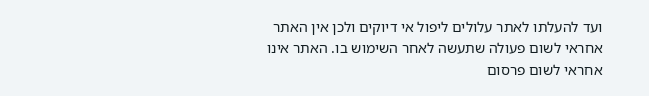ועד להעלתו לאתר עלולים ליפול אי דיוקים ולכן אין האתר אחראי לשום פעולה שתעשה לאחר השימוש בו. האתר אינו אחראי לשום פרסום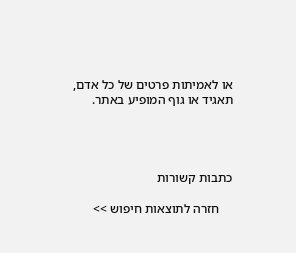או לאמיתות פרטים של כל אדם, תאגיד או גוף המופיע באתר.




כתבות קשורות

    חזרה לתוצאות חיפוש >>